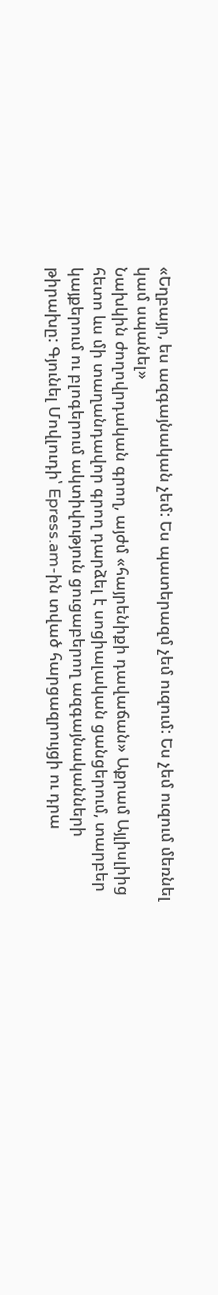«Եղբայր, ես ազգայնական չեմ: Ես պատերազմ չեմ ուզում: Ես չեմ ուզում մեռնել կամ սպանել»
Նախկին ժողովրդական գրող, այժմ «հայրենիքի դավաճան» Աքրամ Այլիսլիից հետո ևս մի տաղանդավոր գրող դարձել է սոցիալական ցանցերում, տարբեր կայքերում ու բլոգերում ակտիվություն ցուցաբերող ազգայնականների թիրախը: Գյունել Մովլուդի՝ Epress.am-ին տված հարցազրույցի ու դրա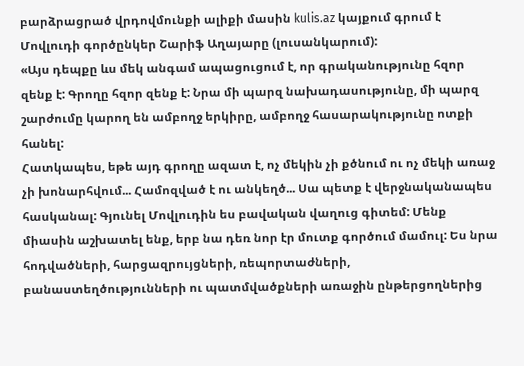բարձրացրած վրդովմունքի ալիքի մասին kulis.az կայքում գրում է Մովլուդի գործընկեր Շարիֆ Աղայարը (լուսանկարում):
«Այս դեպքը ևս մեկ անգամ ապացուցում է, որ գրականությունը հզոր զենք է: Գրողը հզոր զենք է: Նրա մի պարզ նախադասությունը, մի պարզ շարժումը կարող են ամբողջ երկիրը, ամբողջ հասարակությունը ոտքի հանել:
Հատկապես, եթե այդ գրողը ազատ է, ոչ մեկին չի քծնում ու ոչ մեկի առաջ չի խոնարհվում... Համոզված է ու անկեղծ... Սա պետք է վերջնականապես հասկանալ: Գյունել Մովլուդին ես բավական վաղուց գիտեմ: Մենք միասին աշխատել ենք, երբ նա դեռ նոր էր մուտք գործում մամուլ: Ես նրա հոդվածների, հարցազրույցների, ռեպորտաժների, բանաստեղծությունների ու պատմվածքների առաջին ընթերցողներից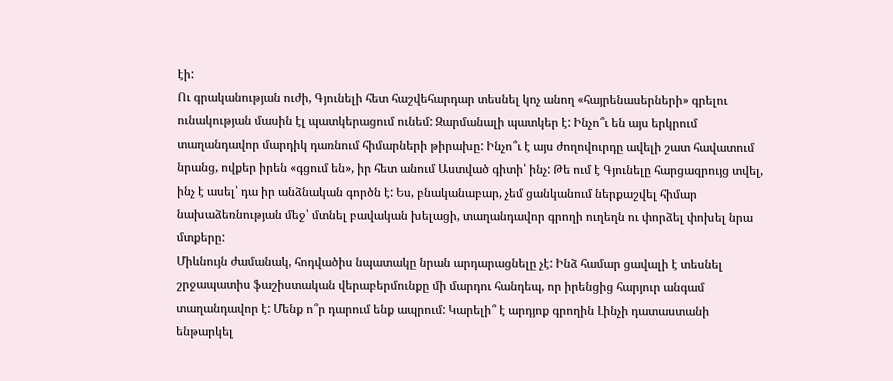էի:
Ու գրականության ուժի, Գյունելի հետ հաշվեհարդար տեսնել կոչ անող «հայրենասերների» գրելու ունակության մասին էլ պատկերացում ունեմ: Զարմանալի պատկեր է: Ինչո՞ւ են այս երկրում տաղանդավոր մարդիկ դառնում հիմարների թիրախը: Ինչո՞ւ է այս ժողովուրդը ավելի շատ հավատում նրանց, ովքեր իրեն «գցում են», իր հետ անում Աստված գիտի՝ ինչ: Թե ում է Գյունելը հարցազրույց տվել, ինչ է ասել՝ դա իր անձնական գործն է: Ես, բնականաբար, չեմ ցանկանում ներքաշվել հիմար նախաձեռնության մեջ՝ մտնել բավական խելացի, տաղանդավոր գրողի ուղեղն ու փորձել փոխել նրա մտքերը:
Միևնույն ժամանակ, հոդվածիս նպատակը նրան արդարացնելը չէ: Ինձ համար ցավալի է տեսնել շրջապատիս ֆաշիստական վերաբերմունքը մի մարդու հանդեպ, որ իրենցից հարյուր անգամ տաղանդավոր է: Մենք ո՞ր դարում ենք ապրում: Կարելի՞ է արդյոք գրողին Լինչի դատաստանի ենթարկել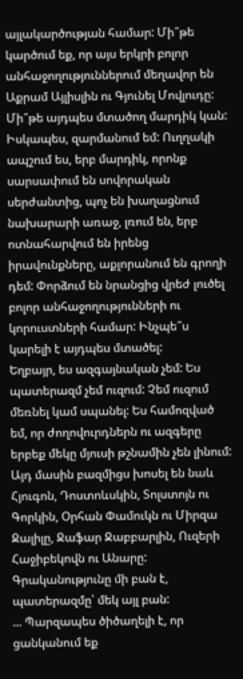այլակարծության համար: Մի՞թե կարծում եք, որ այս երկրի բոլոր անհաջողություններում մեղավոր են Աքրամ Այլիսլին ու Գյունել Մովլուդը:
Մի՞թե այդպես մտածող մարդիկ կան: Իսկապես, զարմանում եմ: Ուղղակի ապշում ես, երբ մարդիկ, որոնք սարսափում են սովորական սերժանտից, պոչ են խաղացնում նախարարի առաջ, լռում են, երբ ոտնահարվում են իրենց իրավունքները, աքլորանում են գրողի դեմ: Փորձում են նրանցից վրեժ լուծել բոլոր անհաջողությունների ու կորուստների համար: Ինչպե՞ս կարելի է այդպես մտածել:
Եղբայր, ես ազգայնական չեմ: Ես պատերազմ չեմ ուզում: Չեմ ուզում մեռնել կամ սպանել: Ես համոզված եմ, որ ժողովուրդներն ու ազգերը երբեք մեկը մյուսի թշնամին չեն լինում: Այդ մասին բազմիցս խոսել են նաև Հյուգոն, Դոստոևսկին, Տոլստոյն ու Գորկին, Օրհան Փամուկն ու Միրզա Ջալիլը, Ջաֆար Ջաբբարլին, Ուզերի Հաջիբեկովն ու Անարը: Գրականությունը մի բան է, պատերազմը՝ մեկ այլ բան:
... Պարզապես ծիծաղելի է, որ ցանկանում եք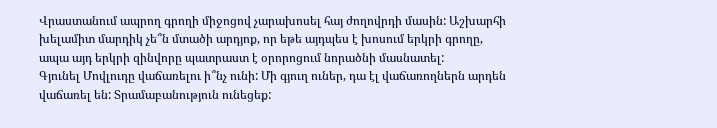Վրաստանում ապրող գրողի միջոցով չարախոսել հայ ժողովրդի մասին: Աշխարհի խելամիտ մարդիկ չե՞ն մտածի արդյոք, որ եթե այդպես է խոսում երկրի գրողը, ապա այդ երկրի զինվորը պատրաստ է օրորոցում նորածնի մասնատել:
Գյունել Մովլուդը վաճառելու ի՞նչ ունի: Մի գյուղ ուներ, դա էլ վաճառողներն արդեն վաճառել են: Տրամաբանություն ունեցեք: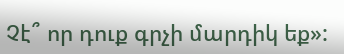Չէ՞ որ դուք գրչի մարդիկ եք»: